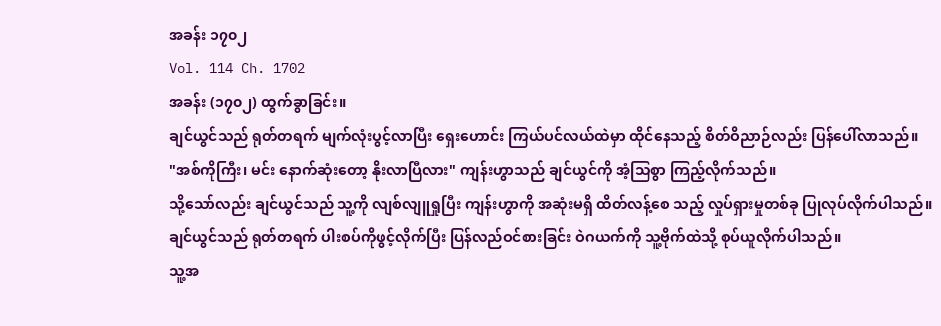အခန်း ၁၇၀၂
Vol. 114 Ch. 1702
အခန်း (၁၇၀၂) ထွက်ခွာခြင်း။
ချင်ယွင်သည် ရုတ်တရက် မျက်လုံးပွင့်လာပြီး ရှေးဟောင်း ကြယ်ပင်လယ်ထဲမှာ ထိုင်နေသည့် စိတ်ဝိညာဉ်လည်း ပြန်ပေါ်လာသည်။
"အစ်ကိုကြီး၊ မင်း နောက်ဆုံးတော့ နိုးလာပြီလား" ကျန်းဟွာသည် ချင်ယွင်ကို အံ့သြစွာ ကြည့်လိုက်သည်။
သို့သော်လည်း ချင်ယွင်သည် သူ့ကို လျစ်လျူရှုပြီး ကျန်းဟွာကို အဆုံးမရှိ ထိတ်လန့်စေ သည့် လှုပ်ရှားမှုတစ်ခု ပြုလုပ်လိုက်ပါသည်။
ချင်ယွင်သည် ရုတ်တရက် ပါးစပ်ကိုဖွင့်လိုက်ပြီး ပြန်လည်ဝင်စားခြင်း ဝဲဂယက်ကို သူ့ဗိုက်ထဲသို့ စုပ်ယူလိုက်ပါသည်။
သူ့အ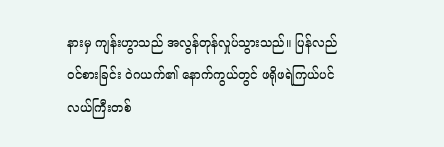နားမှ ကျန်းဟွာသည် အလွန်တုန်လှုပ်သွားသည်။ ပြန်လည်ဝင်စားခြင်း ဝဲဂယက်၏ နောက်ကွယ်တွင် ဖရိုဖရဲကြယ်ပင်လယ်ကြီးတစ်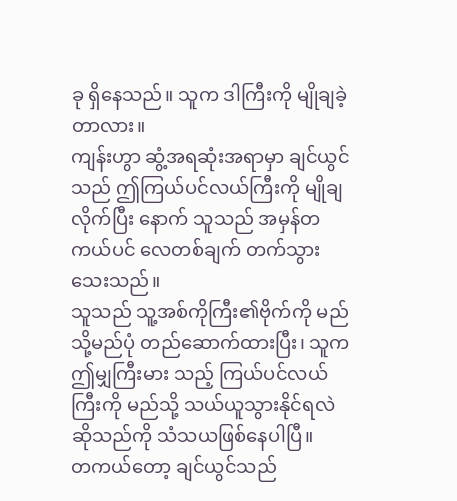ခု ရှိနေသည်။ သူက ဒါကြီးကို မျိုချခဲ့တာလား။
ကျန်းဟွာ ဆွံ့အရဆုံးအရာမှာ ချင်ယွင်သည် ဤကြယ်ပင်လယ်ကြီးကို မျိုချလိုက်ပြီး နောက် သူသည် အမှန်တကယ်ပင် လေတစ်ချက် တက်သွားသေးသည်။
သူသည် သူ့အစ်ကိုကြီး၏ဗိုက်ကို မည်သို့မည်ပုံ တည်ဆောက်ထားပြီး၊ သူက ဤမျှကြီးမား သည့် ကြယ်ပင်လယ်ကြီးကို မည်သို့ သယ်ယူသွားနိုင်ရလဲဆိုသည်ကို သံသယဖြစ်နေပါပြီ။
တကယ်တော့ ချင်ယွင်သည်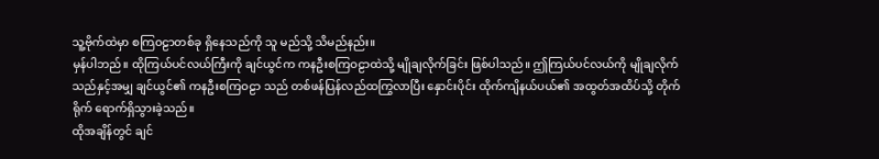သူ့ဗိုက်ထဲမှာ စကြဝဠာတစ်ခု ရှိနေသည်ကို သူ မည်သို့ သိမည်နည်း။
မှန်ပါဘည်။ ထိုကြယ်ပင်လယ်ကြီးကို ချင်ယွင်က ကနဦးစကြဝဠာထဲသို့ မျိုချလိုက်ခြင်း ဖြစ်ပါသည်။ ဤကြယ်ပင်လယ်ကို မျိုချလိုက်သည်နှင့်အမျှ ချင်ယွင်၏ ကနဦးစကြဝဠာ သည် တစ်ဖန်ပြန်လည်ထကြွလာပြီး နှောင်းပိုင်း ထိုက်ကျိနယ်ပယ်၏ အထွတ်အထိပ်သို့ တိုက်ရိုက် ရောက်ရှိသွားခဲ့သည်။
ထိုအချိန်တွင် ချင်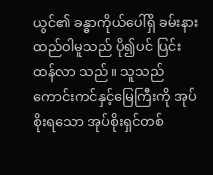ယွင်၏ ခန္ဓာကိုယ်ပေါ်ရှိ ခမ်းနားထည်ဝါမူသည် ပို၍ပင် ပြင်းထန်လာ သည်။ သူသည် ကောင်းကင်နှင့်မြေကြီးကို အုပ်စိုးရသော အုပ်စိုးရှင်တစ်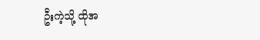ဦးကဲ့သို့ ထိုအ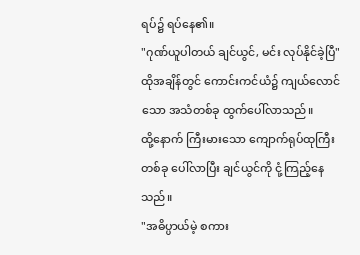ရပ်၌ ရပ်နေ၏။
"ဂုဏ်ယူပါတယ် ချင်ယွင်, မင်း လုပ်နိုင်ခဲ့ပြီ"
ထိုအချိန်တွင် ကောင်းကင်ယံ၌ ကျယ်လောင်သော အသံတစ်ခု ထွက်ပေါ်လာသည်။
ထို့နောက် ကြီးမားသော ကျောက်ရုပ်ထုကြီးတစ်ခု ပေါ်လာပြီး ချင်ယွင်ကို ငုံ့ကြည့်နေ သည်။
"အဓိပ္ပာယ်မဲ့ စကား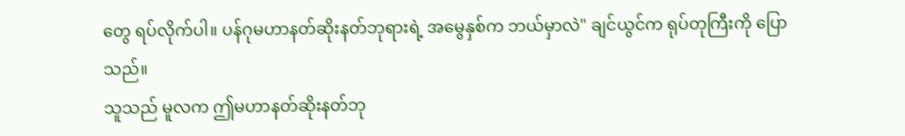တွေ ရပ်လိုက်ပါ။ ပန်ဂုမဟာနတ်ဆိုးနတ်ဘုရားရဲ့ အမွေနှစ်က ဘယ်မှာလဲ" ချင်ယွင်က ရုပ်တုကြီးကို ပြောသည်။
သူသည် မူလက ဤမဟာနတ်ဆိုးနတ်ဘု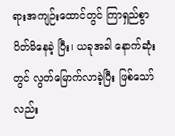ရားအကျဉ်းထောင်တွင် ကြာရှည်စွာ ပိတ်မိနေခဲ့ ပြီး၊ ယခုအခါ နောက်ဆုံးတွင် လွတ်မြောက်လာခဲ့ပြီး ဖြစ်သော်လည်း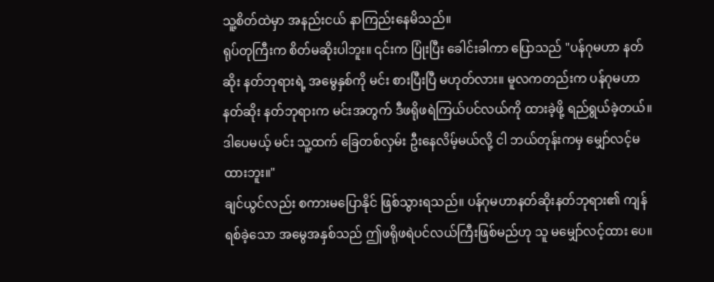သူ့စိတ်ထဲမှာ အနည်းငယ် နာကြည်းနေမိသည်။
ရုပ်တုကြီးက စိတ်မဆိုးပါဘူး။ ၎င်းက ပြုံးပြီး ခေါင်းခါကာ ပြောသည် "ပန်ဂုမဟာ နတ်ဆိုး နတ်ဘုရားရဲ့ အမွေနှစ်ကို မင်း စားပြီးပြီ မဟုတ်လား။ မူလကတည်းက ပန်ဂုမဟာနတ်ဆိုး နတ်ဘုရားက မင်းအတွက် ဒီဖရိုဖရဲကြယ်ပင်လယ်ကို ထားခဲ့ဖို့ ရည်ရွယ်ခဲ့တယ်။ ဒါပေမယ့် မင်း သူ့ထက် ခြေတစ်လှမ်း ဦးနေလိမ့်မယ်လို့ ငါ ဘယ်တုန်းကမှ မျှော်လင့်မထားဘူး။"
ချင်ယွင်လည်း စကားမပြောနိုင် ဖြစ်သွားရသည်။ ပန်ဂုမဟာနတ်ဆိုးနတ်ဘုရား၏ ကျန်ရစ်ခဲ့သော အမွေအနှစ်သည် ဤဖရိုဖရဲပင်လယ်ကြီးဖြစ်မည်ဟု သူ မမျှော်လင့်ထား ပေ။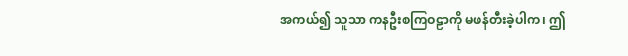အကယ်၍ သူသာ ကနဦးစကြဝဠာကို မဖန်တီးခဲ့ပါက၊ ဤ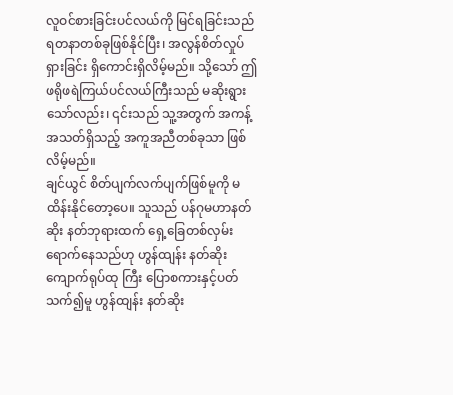လူဝင်စားခြင်းပင်လယ်ကို မြင်ရခြင်းသည် ရတနာတစ်ခုဖြစ်နိုင်ပြီး၊ အလွန်စိတ်လှုပ်ရှားခြင်း ရှိကောင်းရှိလိမ့်မည်။ သို့သော် ဤဖရိုဖရဲကြယ်ပင်လယ်ကြီးသည် မဆိုးရွားသော်လည်း၊ ၎င်းသည် သူ့အတွက် အကန့်အသတ်ရှိသည့် အကူအညီတစ်ခုသာ ဖြစ်လိမ့်မည်။
ချင်ယွင် စိတ်ပျက်လက်ပျက်ဖြစ်မူကို မထိန်းနိုင်တော့ပေ။ သူသည် ပန်ဂုမဟာနတ်ဆိုး နတ်ဘုရားထက် ရှေ့ခြေတစ်လှမ်း ရောက်နေသည်ဟု ဟွန်ထျန်း နတ်ဆိုးကျောက်ရုပ်ထု ကြီး ပြောစကားနှင့်ပတ်သက်၍မူ ဟွန်ထျန်း နတ်ဆိုး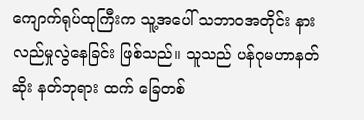ကျောက်ရုပ်ထုကြီးက သူ့အပေါ် သဘာဝအတိုင်း နားလည်မှုလွဲနေခြင်း ဖြစ်သည်။ သူသည် ပန်ဂုမဟာနတ်ဆိုး နတ်ဘုရား ထက် ခြေတစ်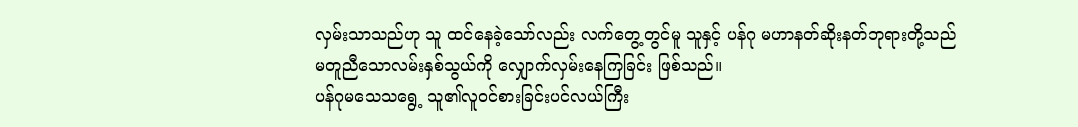လှမ်းသာသည်ဟု သူ ထင်နေခဲ့သော်လည်း လက်တွေ့တွင်မူ သူနှင့် ပန်ဂု မဟာနတ်ဆိုးနတ်ဘုရားတို့သည် မတူညီသောလမ်းနှစ်သွယ်ကို လျှောက်လှမ်းနေကြခြင်း ဖြစ်သည်။
ပန်ဂုမသေသရွေ့ သူ၏လူဝင်စားခြင်းပင်လယ်ကြီး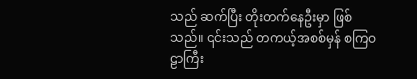သည် ဆက်ပြီး တိုးတက်နေဦးမှာ ဖြစ်သည်။ ၎င်းသည် တကယ့်အစစ်မှန် စကြဝဠာကြီး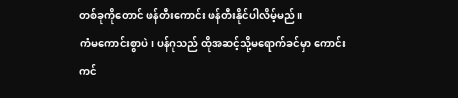တစ်ခုကိုတောင် ဖန်တီးကောင်း ဖန်တီးနိုင်ပါလိမ့်မည်။
ကံမကောင်းစွာပဲ၊ ပန်ဂုသည် ထိုအဆင့်သို့မရောက်ခင်မှာ ကောင်းကင်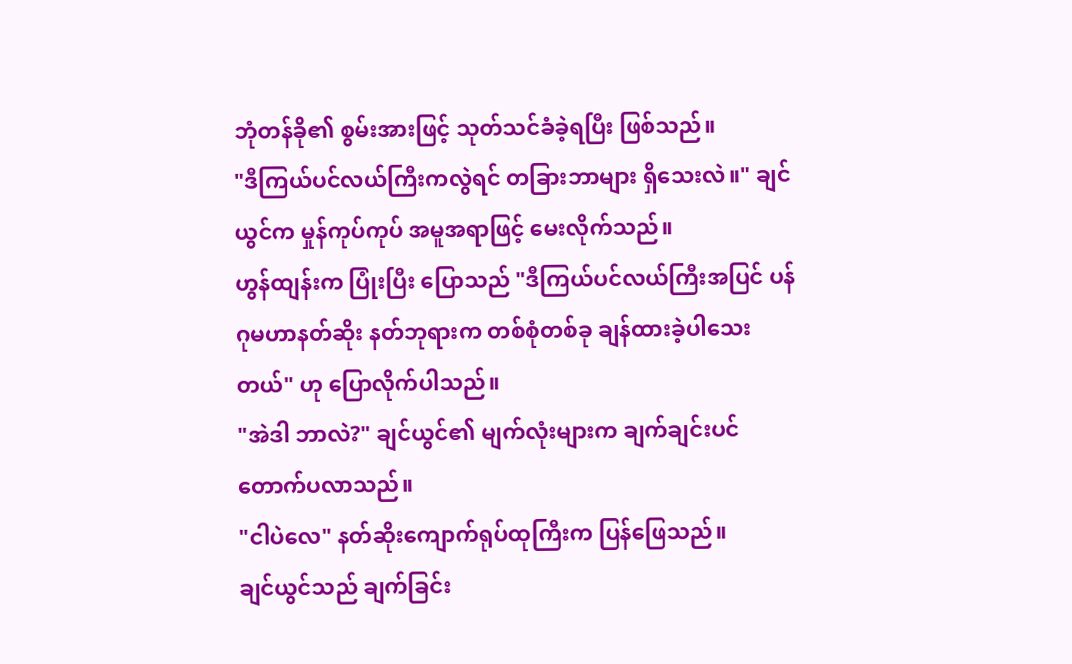ဘုံတန်ခို၏ စွမ်းအားဖြင့် သုတ်သင်ခံခဲ့ရပြီး ဖြစ်သည်။
"ဒီကြယ်ပင်လယ်ကြီးကလွဲရင် တခြားဘာများ ရှိသေးလဲ။" ချင်ယွင်က မှုန်ကုပ်ကုပ် အမူအရာဖြင့် မေးလိုက်သည်။
ဟွန်ထျန်းက ပြုံးပြီး ပြောသည် "ဒီကြယ်ပင်လယ်ကြီးအပြင် ပန်ဂုမဟာနတ်ဆိုး နတ်ဘုရားက တစ်စုံတစ်ခု ချန်ထားခဲ့ပါသေးတယ်" ဟု ပြောလိုက်ပါသည်။
"အဲဒါ ဘာလဲ?" ချင်ယွင်၏ မျက်လုံးများက ချက်ချင်းပင် တောက်ပလာသည်။
"ငါပဲလေ" နတ်ဆိုးကျောက်ရုပ်ထုကြီးက ပြန်ဖြေသည်။
ချင်ယွင်သည် ချက်ခြင်း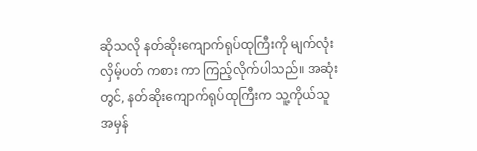ဆိုသလို နတ်ဆိုးကျောက်ရုပ်ထုကြီးကို မျက်လုံးလှိမ့်ပတ် ကစား ကာ ကြည့်လိုက်ပါသည်။ အဆုံးတွင်, နတ်ဆိုးကျောက်ရုပ်ထုကြီးက သူ့ကိုယ်သူ အမှန်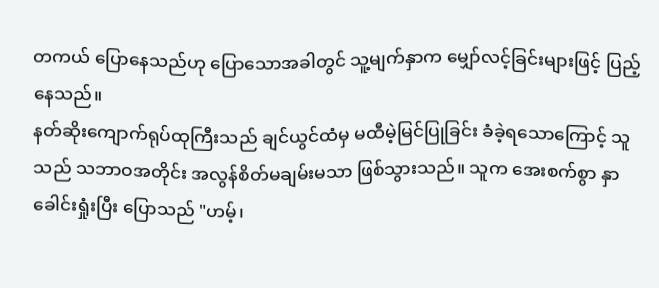တကယ် ပြောနေသည်ဟု ပြောသောအခါတွင် သူ့မျက်နှာက မျှော်လင့်ခြင်းများဖြင့် ပြည့်နေသည်။
နတ်ဆိုးကျောက်ရုပ်ထုကြီးသည် ချင်ယွင်ထံမှ မထီမဲ့မြင်ပြုခြင်း ခံခဲ့ရသောကြောင့် သူသည် သဘာဝအတိုင်း အလွန်စိတ်မချမ်းမသာ ဖြစ်သွားသည်။ သူက အေးစက်စွာ နှာခေါင်းရှုံးပြီး ပြောသည် "ဟမ့်၊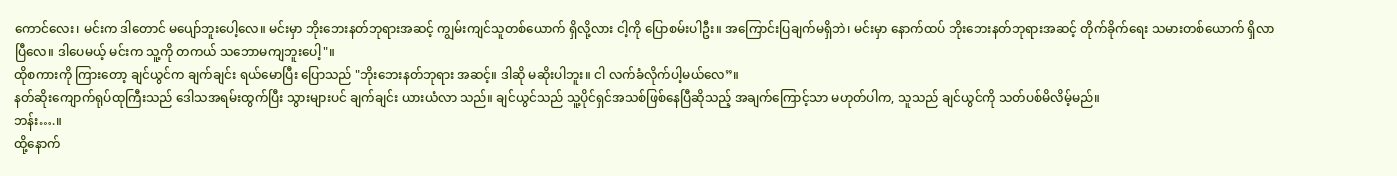ကောင်လေး၊ မင်းက ဒါတောင် မပျော်ဘူးပေါ့လေ။ မင်းမှာ ဘိုးဘေးနတ်ဘုရားအဆင့် ကျွမ်းကျင်သူတစ်ယောက် ရှိလို့လား ငါ့ကို ပြောစမ်းပါဦး။ အကြောင်းပြချက်မရှိဘဲ၊ မင်းမှာ နောက်ထပ် ဘိုးဘေးနတ်ဘုရားအဆင့် တိုက်ခိုက်ရေး သမားတစ်ယောက် ရှိလာပြီလေ။ ဒါပေမယ့် မင်းက သူ့ကို တကယ် သဘောမကျဘူးပေါ့"။
ထိုစကားကို ကြားတော့ ချင်ယွင်က ချက်ချင်း ရယ်မောပြီး ပြောသည် "ဘိုးဘေးနတ်ဘုရား အဆင့်။ ဒါဆို မဆိုးပါဘူး။ ငါ လက်ခံလိုက်ပါ့မယ်လေ”။
နတ်ဆိုးကျောက်ရုပ်ထုကြီးသည် ဒေါသအရမ်းထွက်ပြီး သွားများပင် ချက်ချင်း ယားယံလာ သည်။ ချင်ယွင်သည် သူ့ပိုင်ရှင်အသစ်ဖြစ်နေပြီဆိုသည့် အချက်ကြောင့်သာ မဟုတ်ပါက, သူသည် ချင်ယွင်ကို သတ်ပစ်မိလိမ့်မည်။
ဘန်း….။
ထို့နောက်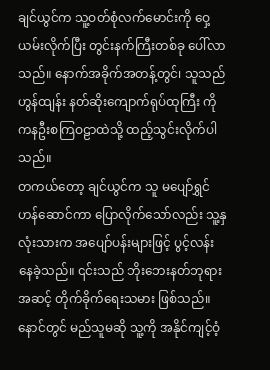ချင်ယွင်က သူ့ဝတ်စုံလက်မောင်းကို ဝှေ့ယမ်းလိုက်ပြီး တွင်းနက်ကြီးတစ်ခု ပေါ်လာသည်။ နောက်အခိုက်အတန့်တွင်၊ သူသည် ဟွန်ထျန်း နတ်ဆိုးကျောက်ရုပ်ထုကြီး ကို ကနဦးစကြဝဠာထဲသို့ ထည့်သွင်းလိုက်ပါသည်။
တကယ်တော့ ချင်ယွင်က သူ မပျော်ရွှင်ဟန်ဆောင်ကာ ပြောလိုက်သော်လည်း သူ့နှလုံးသားက အပျော်ပန်းများဖြင့် ပွင့်လန်းနေခဲ့သည်။ ၎င်းသည် ဘိုးဘေးနတ်ဘုရား အဆင့် တိုက်ခိုက်ရေးသမား ဖြစ်သည်။ နောင်တွင် မည်သူမဆို သူ့ကို အနိုင်ကျင့်ဝံ့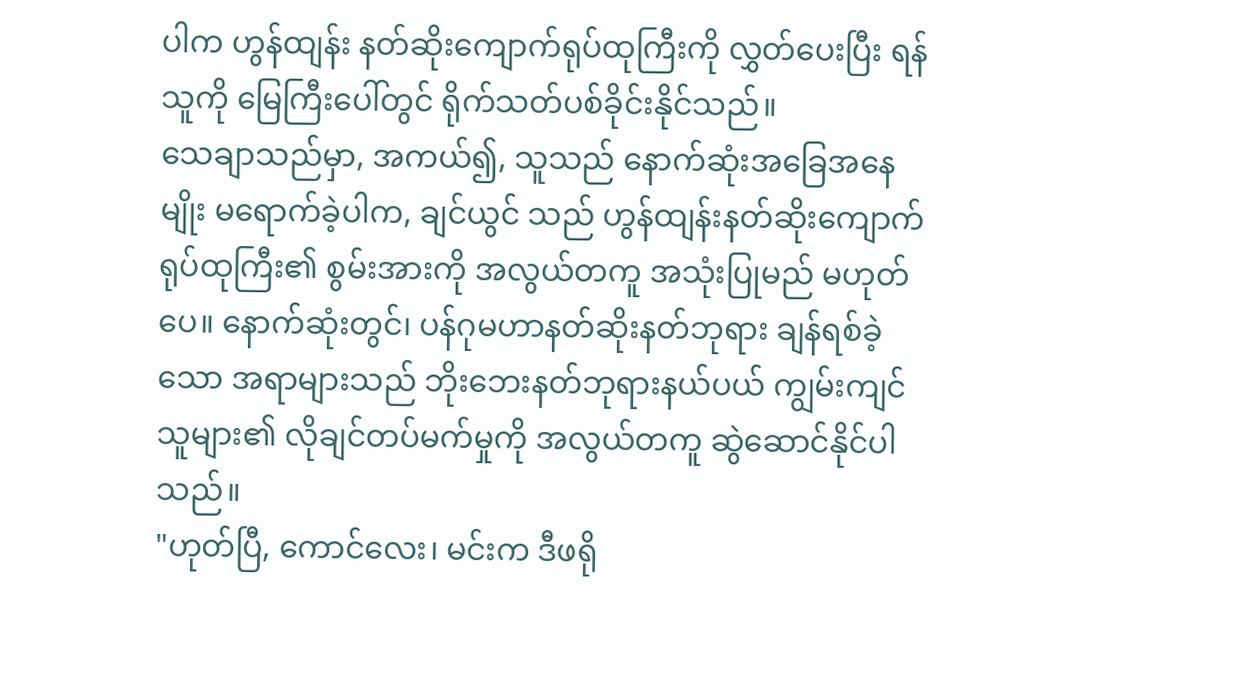ပါက ဟွန်ထျန်း နတ်ဆိုးကျောက်ရုပ်ထုကြီးကို လွှတ်ပေးပြီး ရန်သူကို မြေကြီးပေါ်တွင် ရိုက်သတ်ပစ်ခိုင်းနိုင်သည်။
သေချာသည်မှာ, အကယ်၍, သူသည် နောက်ဆုံးအခြေအနေမျိုး မရောက်ခဲ့ပါက, ချင်ယွင် သည် ဟွန်ထျန်းနတ်ဆိုးကျောက်ရုပ်ထုကြီး၏ စွမ်းအားကို အလွယ်တကူ အသုံးပြုမည် မဟုတ်ပေ။ နောက်ဆုံးတွင်၊ ပန်ဂုမဟာနတ်ဆိုးနတ်ဘုရား ချန်ရစ်ခဲ့သော အရာများသည် ဘိုးဘေးနတ်ဘုရားနယ်ပယ် ကျွမ်းကျင်သူများ၏ လိုချင်တပ်မက်မှုကို အလွယ်တကူ ဆွဲဆောင်နိုင်ပါသည်။
"ဟုတ်ပြီ, ကောင်လေး၊ မင်းက ဒီဖရို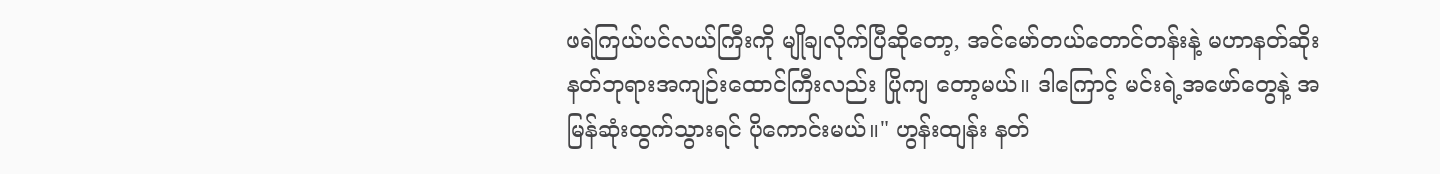ဖရဲကြယ်ပင်လယ်ကြီးကို မျိုချလိုက်ပြီဆိုတော့, အင်မော်တယ်တောင်တန်းနဲ့ မဟာနတ်ဆိုးနတ်ဘုရားအကျဉ်းထောင်ကြီးလည်း ပြိုကျ တော့မယ်။ ဒါကြောင့် မင်းရဲ့အဖော်တွေနဲ့ အမြန်ဆုံးထွက်သွားရင် ပိုကောင်းမယ်။" ဟွန်းထျန်း နတ်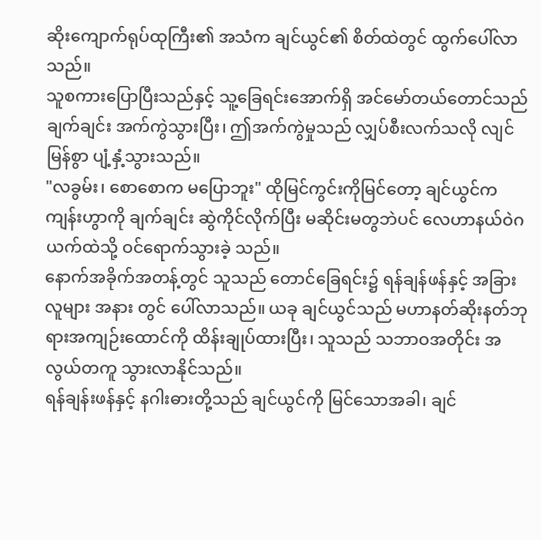ဆိုးကျောက်ရုပ်ထုကြီး၏ အသံက ချင်ယွင်၏ စိတ်ထဲတွင် ထွက်ပေါ်လာ သည်။
သူစကားပြောပြီးသည်နှင့် သူ့ခြေရင်းအောက်ရှိ အင်မော်တယ်တောင်သည် ချက်ချင်း အက်ကွဲသွားပြီး၊ ဤအက်ကွဲမှုသည် လျှပ်စီးလက်သလို လျင်မြန်စွာ ပျံ့နှံ့သွားသည်။
"လခွမ်း၊ စောစောက မပြောဘူး" ထိုမြင်ကွင်းကိုမြင်တော့ ချင်ယွင်က ကျန်းဟွာကို ချက်ချင်း ဆွဲကိုင်လိုက်ပြီး မဆိုင်းမတွဘဲပင် လေဟာနယ်ဝဲဂယက်ထဲသို့ ဝင်ရောက်သွားခဲ့ သည်။
နောက်အခိုက်အတန့်တွင် သူသည် တောင်ခြေရင်း၌ ရန်ချန်ဖန်နှင့် အခြားလူများ အနား တွင် ပေါ်လာသည်။ ယခု ချင်ယွင်သည် မဟာနတ်ဆိုးနတ်ဘုရားအကျဉ်းထောင်ကို ထိန်းချုပ်ထားပြီး၊ သူသည် သဘာဝအတိုင်း အလွယ်တကူ သွားလာနိုင်သည်။
ရန်ချန်းဖန်နှင့် နဂါးဓားတို့သည် ချင်ယွင်ကို မြင်သောအခါ၊ ချင်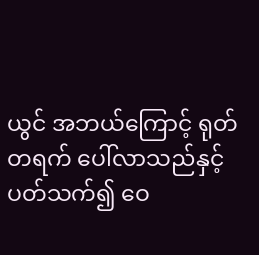ယွင် အဘယ်ကြောင့် ရုတ်တရက် ပေါ်လာသည်နှင့် ပတ်သက်၍ ဝေ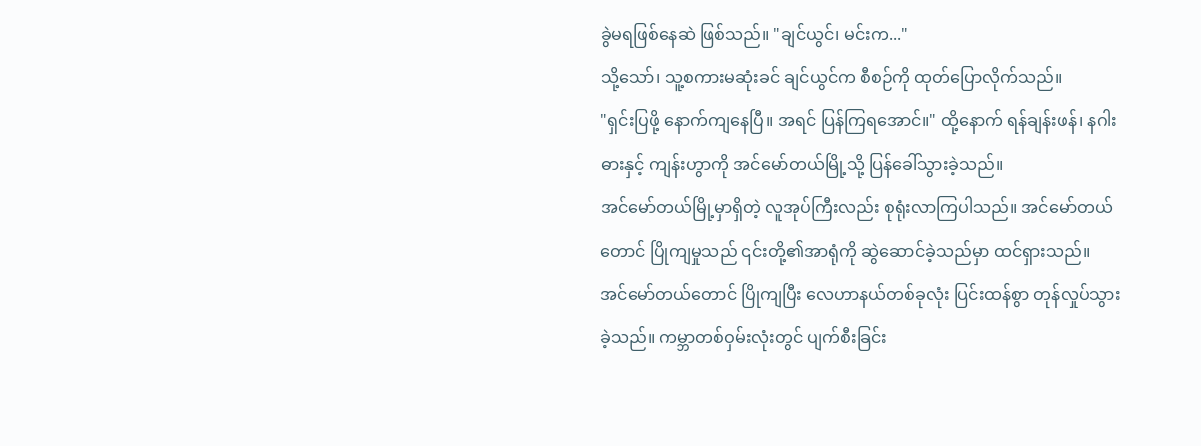ခွဲမရဖြစ်နေဆဲ ဖြစ်သည်။ "ချင်ယွင်၊ မင်းက..."
သို့သော်၊ သူ့စကားမဆုံးခင် ချင်ယွင်က စီစဉ်ကို ထုတ်ပြောလိုက်သည်။
"ရှင်းပြဖို့ နောက်ကျနေပြီ။ အရင် ပြန်ကြရအောင်။" ထို့နောက် ရန်ချန်းဖန်၊ နဂါးဓားနှင့် ကျန်းဟွာကို အင်မော်တယ်မြို့သို့ ပြန်ခေါ်သွားခဲ့သည်။
အင်မော်တယ်မြို့မှာရှိတဲ့ လူအုပ်ကြီးလည်း စုရုံးလာကြပါသည်။ အင်မော်တယ်တောင် ပြိုကျမှုသည် ၎င်းတို့၏အာရုံကို ဆွဲဆောင်ခဲ့သည်မှာ ထင်ရှားသည်။
အင်မော်တယ်တောင် ပြိုကျပြီး လေဟာနယ်တစ်ခုလုံး ပြင်းထန်စွာ တုန်လှုပ်သွားခဲ့သည်။ ကမ္ဘာတစ်ဝှမ်းလုံးတွင် ပျက်စီးခြင်း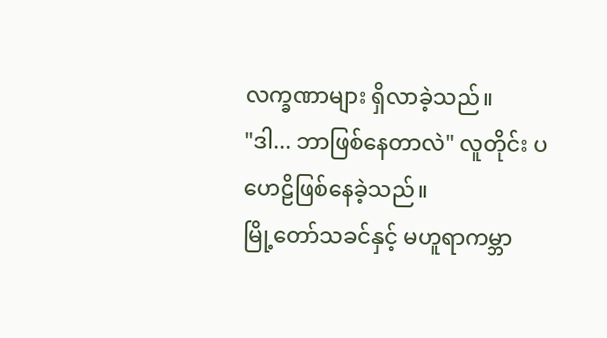လက္ခဏာများ ရှိလာခဲ့သည်။
"ဒါ... ဘာဖြစ်နေတာလဲ" လူတိုင်း ပဟေဠိဖြစ်နေခဲ့သည်။
မြို့တော်သခင်နှင့် မဟူရာကမ္ဘာ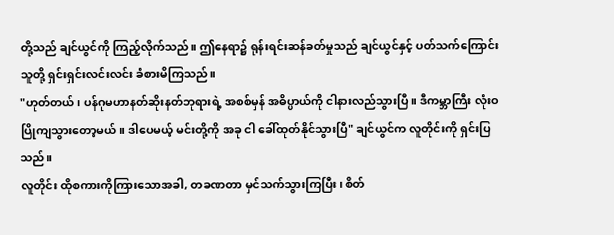တို့သည် ချင်ယွင်ကို ကြည့်လိုက်သည်။ ဤနေရာ၌ ရုန်းရင်းဆန်ခတ်မှုသည် ချင်ယွင်နှင့် ပတ်သက်ကြောင်း သူတို့ ရှင်းရှင်းလင်းလင်း ခံစားမိကြသည်။
"ဟုတ်တယ်၊ ပန်ဂုမဟာနတ်ဆိုးနတ်ဘုရားရဲ့ အစစ်မှန် အဓိပ္ပာယ်ကို ငါနားလည်သွားပြီ။ ဒီကမ္ဘာကြီး လုံးဝ ပြိုကျသွားတော့မယ်။ ဒါပေမယ့် မင်းတို့ကို အခု ငါ ခေါ်ထုတ်နိုင်သွားပြီ" ချင်ယွင်က လူတိုင်းကို ရှင်းပြသည်။
လူတိုင်း ထိုစကားကိုကြားသောအခါ, တခဏတာ မှင်သက်သွားကြပြီး၊ စိတ်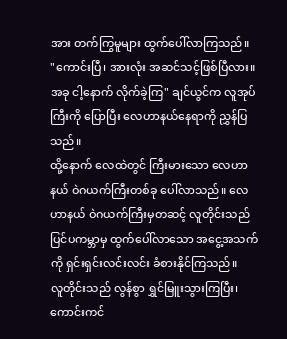အား တက်ကြွမူများ ထွက်ပေါ်လာကြသည်။
"ကောင်းပြီ၊ အားလုံး အဆင်သင့်ဖြစ်ပြီလား။ အခု ငါ့နောက် လိုက်ခဲ့ကြ" ချင်ယွင်က လူအုပ်ကြီးကို ပြောပြီး လေဟာနယ်နေရာကို ညွှန်ပြသည်။
ထို့နောက် လေထဲတွင် ကြီးမားသော လေဟာနယ် ဝဲဂယက်ကြီးတစ်ခု ပေါ်လာသည်။ လေဟာနယ် ဝဲဂယက်ကြီးမှတဆင့် လူတိုင်းသည် ပြင်ပကမ္ဘာမှ ထွက်ပေါ်လာသော အငွေ့အသက်ကို ရှင်းရှင်းလင်းလင်း ခံစားနိုင်ကြသည်။
လူတိုင်းသည် လွန်စွာ ရွှင်မြူးသွားကြပြီး၊ ကောင်းကင်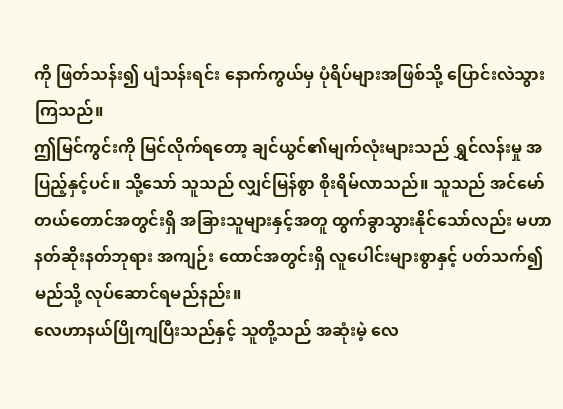ကို ဖြတ်သန်း၍ ပျံသန်းရင်း နောက်ကွယ်မှ ပုံရိပ်များအဖြစ်သို့ ပြောင်းလဲသွားကြသည်။
ဤမြင်ကွင်းကို မြင်လိုက်ရတော့ ချင်ယွင်၏မျက်လုံးများသည် ရွှင်လန်းမှု အပြည့်နှင့်ပင်။ သို့သော် သူသည် လျှင်မြန်စွာ စိုးရိမ်လာသည်။ သူသည် အင်မော်တယ်တောင်အတွင်းရှိ အခြားသူများနှင့်အတူ ထွက်ခွာသွားနိုင်သော်လည်း မဟာနတ်ဆိုးနတ်ဘုရား အကျဉ်း ထောင်အတွင်းရှိ လူပေါင်းများစွာနှင့် ပတ်သက်၍ မည်သို့ လုပ်ဆောင်ရမည်နည်း။
လေဟာနယ်ပြိုကျပြီးသည်နှင့် သူတို့သည် အဆုံးမဲ့ လေ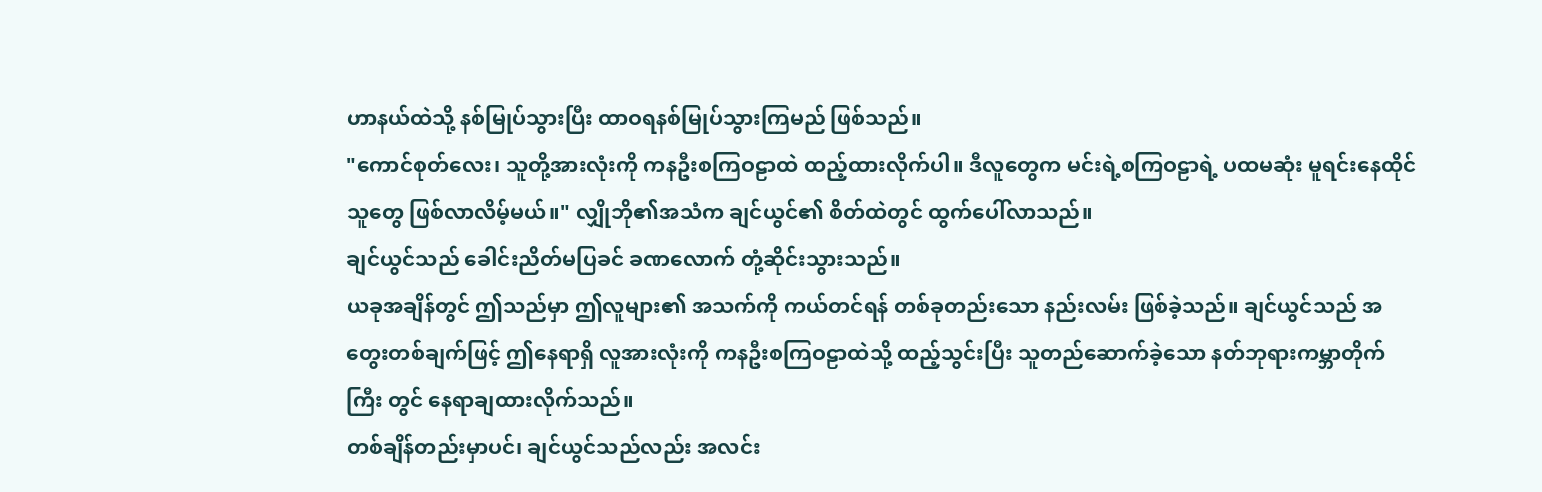ဟာနယ်ထဲသို့ နစ်မြုပ်သွားပြီး ထာဝရနစ်မြုပ်သွားကြမည် ဖြစ်သည်။
"ကောင်စုတ်လေး၊ သူတို့အားလုံးကို ကနဦးစကြဝဠာထဲ ထည့်ထားလိုက်ပါ။ ဒီလူတွေက မင်းရဲ့စကြဝဠာရဲ့ ပထမဆုံး မူရင်းနေထိုင်သူတွေ ဖြစ်လာလိမ့်မယ်။" လျှိုဘို၏အသံက ချင်ယွင်၏ စိတ်ထဲတွင် ထွက်ပေါ်လာသည်။
ချင်ယွင်သည် ခေါင်းညိတ်မပြခင် ခဏလောက် တုံ့ဆိုင်းသွားသည်။
ယခုအချိန်တွင် ဤသည်မှာ ဤလူများ၏ အသက်ကို ကယ်တင်ရန် တစ်ခုတည်းသော နည်းလမ်း ဖြစ်ခဲ့သည်။ ချင်ယွင်သည် အတွေးတစ်ချက်ဖြင့် ဤနေရာရှိ လူအားလုံးကို ကနဦးစကြဝဠာထဲသို့ ထည့်သွင်းပြီး သူတည်ဆောက်ခဲ့သော နတ်ဘုရားကမ္ဘာတိုက်ကြီး တွင် နေရာချထားလိုက်သည်။
တစ်ချိန်တည်းမှာပင်၊ ချင်ယွင်သည်လည်း အလင်း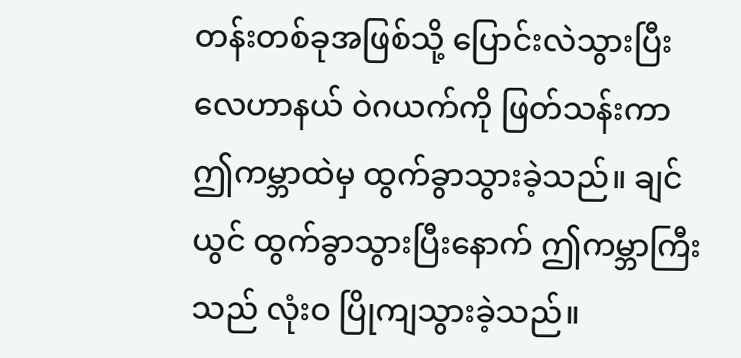တန်းတစ်ခုအဖြစ်သို့ ပြောင်းလဲသွားပြီး လေဟာနယ် ဝဲဂယက်ကို ဖြတ်သန်းကာ ဤကမ္ဘာထဲမှ ထွက်ခွာသွားခဲ့သည်။ ချင်ယွင် ထွက်ခွာသွားပြီးနောက် ဤကမ္ဘာကြီးသည် လုံးဝ ပြိုကျသွားခဲ့သည်။